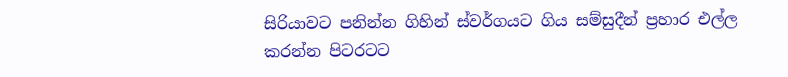සිරියාවට පනින්න ගිහින් ස්වර්ගයට ගිය සම්සුදීන් ප්‍රහාර එල්ල කරන්න පිටරටට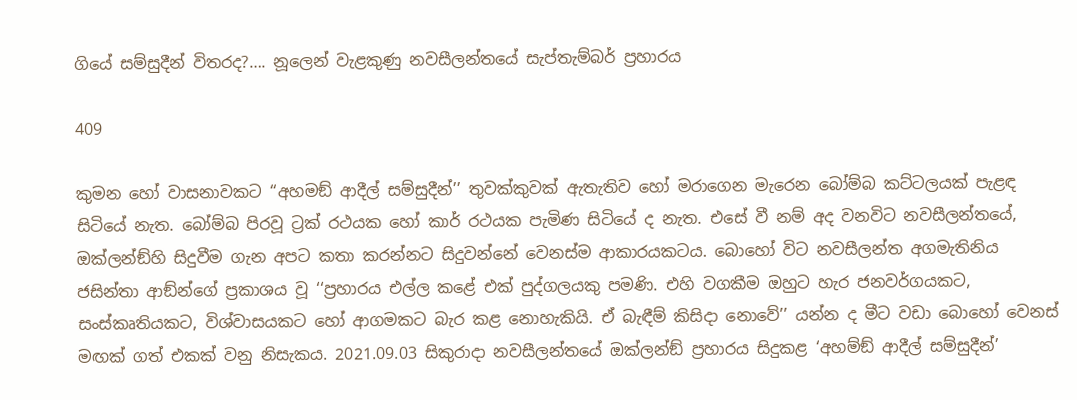ගියේ සම්සුදීන් විතරද?…. නූලෙන් වැළකුණු නවසීලන්තයේ සැප්තැම්බර් ප්‍රහාරය

409

කුමන හෝ වාසනාවකට ‘‘අහමඞ් ආදීල් සම්සුදීන්’’ තුවක්කුවක් ඇතැතිව හෝ මරාගෙන මැරෙන බෝම්බ කට්ටලයක් පැළඳ සිටියේ නැත. බෝම්බ පිරවූ ට්‍රක් රථයක හෝ කාර් රථයක පැමිණ සිටියේ ද නැත. එසේ වී නම් අද වනවිට නවසීලන්තයේ, ඔක්ලන්ඞ්හි සිදුවීම ගැන අපට කතා කරන්නට සිදුවන්නේ වෙනස්ම ආකාරයකටය. බොහෝ විට නවසීලන්ත අගමැතිනිය ජසින්තා ආඞ්න්ගේ ප්‍රකාශය වූ ‘‘ප්‍රහාරය එල්ල කළේ එක් පුද්ගලයකු පමණි. එහි වගකීම ඔහුට හැර ජනවර්ගයකට, සංස්කෘතියකට, විශ්වාසයකට හෝ ආගමකට බැර කළ නොහැකියි. ඒ බැඳීම් කිසිදා නොවේ’’ යන්න ද මීට වඩා බොහෝ වෙනස් මඟක් ගත් එකක් වනු නිසැකය. 2021.09.03 සිකුරාදා නවසීලන්තයේ ඔක්ලන්ඞ් ප්‍රහාරය සිදුකළ ‘අහම්ඞ් ආදීල් සම්සුදීන්’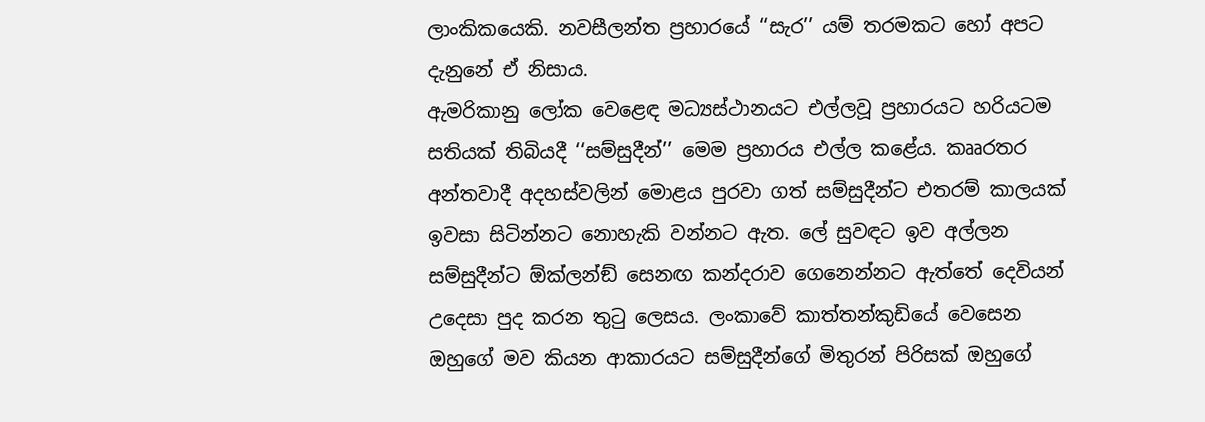ලාංකිකයෙකි. නවසීලන්ත ප්‍රහාරයේ ‘‘සැර’’ යම් තරමකට හෝ අපට දැනුනේ ඒ නිසාය.
ඇමරිකානු ලෝක වෙළෙඳ මධ්‍යස්ථානයට එල්ලවූ ප්‍රහාරයට හරියටම සතියක් තිබියදී ‘‘සම්සුදීන්’’ මෙම ප්‍රහාරය එල්ල කළේය. කෲරතර අන්තවාදී අදහස්වලින් මොළය පුරවා ගත් සම්සුදීන්ට එතරම් කාලයක් ඉවසා සිටින්නට නොහැකි වන්නට ඇත. ලේ සුවඳට ඉව අල්ලන සම්සුදීන්ට ඕක්ලන්ඞ් සෙනඟ කන්දරාව ගෙනෙන්නට ඇත්තේ දෙවියන් උදෙසා පුද කරන තුටු ලෙසය. ලංකාවේ කාත්තන්කුඩියේ වෙසෙන ඔහුගේ මව කියන ආකාරයට සම්සුදීන්ගේ මිතුරන් පිරිසක් ඔහුගේ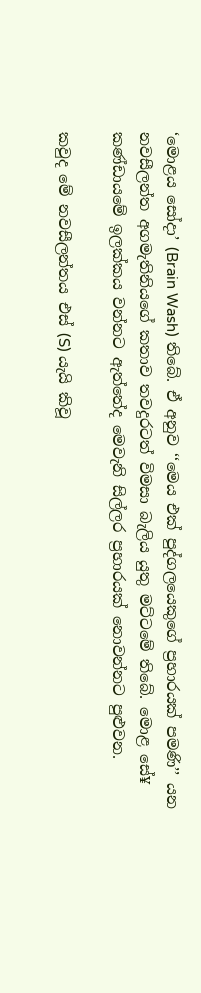‘මොළය සෝදා’ (Brain Wash) තිබේ. ඒ අනුව ‘‘මෙය එක් පුද්ගලයෙකුගේ ප්‍රහාරයක් පමණි’’ යන නවසීලන්ත අගමැතිනියගේ කතාව තවදුරටත් විමසා බැලිය යුතු මට්ටමේ තිබේ. මොළ සේ¥ කණ්ඩායමේ ඉලක්කය වන්නට ඇත්තේද මෙවැනි සිල්ලර ප්‍රහාරයක් නොවන්නට පුළුවන.

කවුද මේ නවසීලන්තය එස් (S) යැයි කිවූ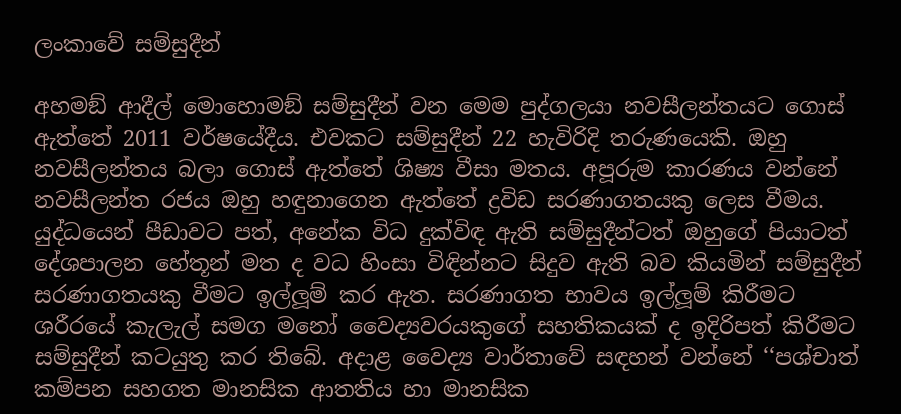ලංකාවේ සම්සුදීන්

අහමඞ් ආදීල් මොහොමඞ් සම්සුදීන් වන මෙම පුද්ගලයා නවසීලන්තයට ගොස් ඇත්තේ 2011 වර්ෂයේදීය. එවකට සම්සුදීන් 22 හැවිරිදි තරුණයෙකි. ඔහු නවසීලන්තය බලා ගොස් ඇත්තේ ශිෂ්‍ය වීසා මතය. අපූරුම කාරණය වන්නේ නවසීලන්ත රජය ඔහු හඳුනාගෙන ඇත්තේ ද්‍රවිඩ සරණාගතයකු ලෙස වීමය. යුද්ධයෙන් පීඩාවට පත්, අනේක විධ දුක්විඳ ඇති සම්සුදීන්ටත් ඔහුගේ පියාටත් දේශපාලන හේතූන් මත ද වධ හිංසා විඳින්නට සිදුව ඇති බව කියමින් සම්සුදීන් සරණාගතයකු වීමට ඉල්ලූම් කර ඇත. සරණාගත භාවය ඉල්ලූම් කිරීමට ශරීරයේ කැලැල් සමග මනෝ වෛද්‍යවරයකුගේ සහතිකයක් ද ඉදිරිපත් කිරීමට සම්සුදීන් කටයුතු කර තිබේ. අදාළ වෛද්‍ය වාර්තාවේ සඳහන් වන්නේ ‘‘පශ්චාත් කම්පන සහගත මානසික ආතතිය හා මානසික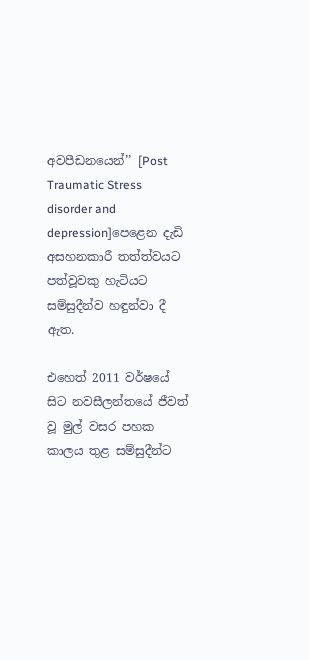අවපීඩනයෙන්’’ [Post Traumatic Stress disorder and depression]පෙළෙන දැඩි අසහනකාරී තත්ත්වයට පත්වූවකු හැටියට සම්සුදීන්ව හඳුන්වා දී ඇත.

එහෙත් 2011 වර්ෂයේ සිට නවසීලන්තයේ ජීවත් වූ මුල් වසර පහක කාලය තුළ සම්සුදීන්ට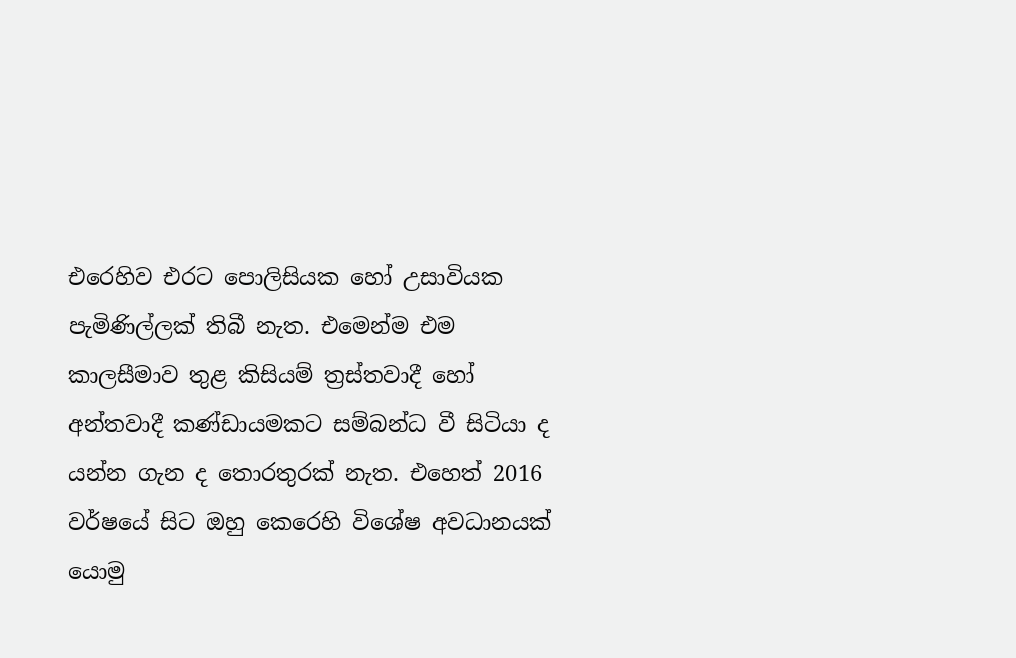එරෙහිව එරට පොලිසියක හෝ උසාවියක පැමිණිල්ලක් තිබී නැත. එමෙන්ම එම කාලසීමාව තුළ කිසියම් ත්‍රස්තවාදී හෝ අන්තවාදී කණ්ඩායමකට සම්බන්ධ වී සිටියා ද යන්න ගැන ද තොරතුරක් නැත. එහෙත් 2016 වර්ෂයේ සිට ඔහු කෙරෙහි විශේෂ අවධානයක් යොමු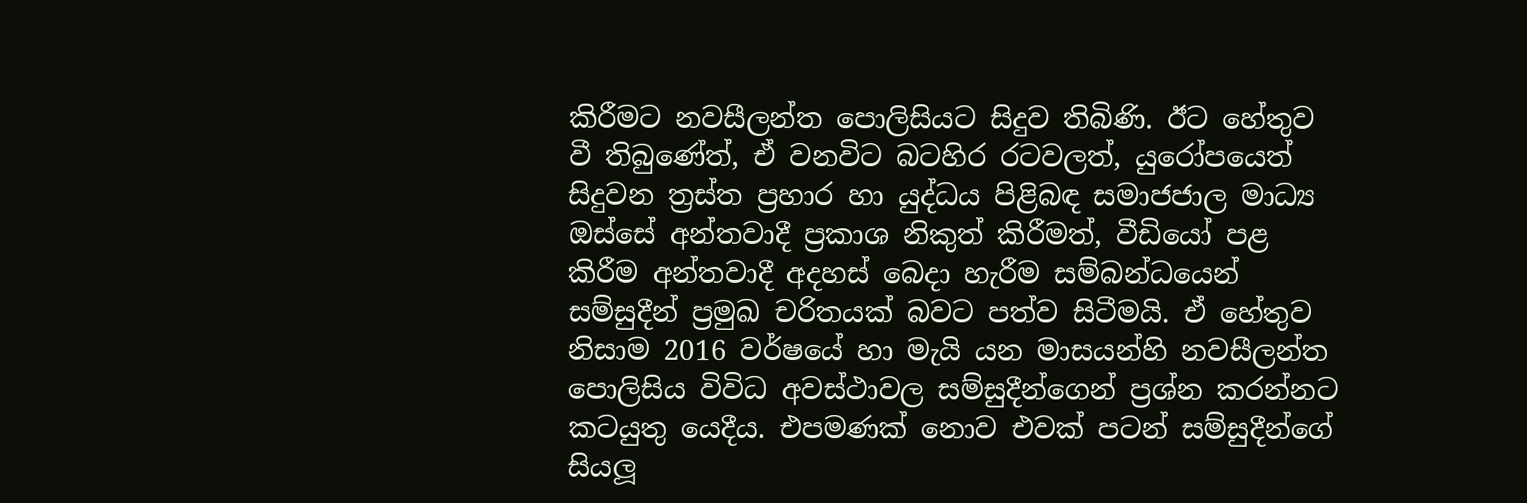කිරීමට නවසීලන්ත පොලිසියට සිදුව තිබිණි. ඊට හේතුව වී තිබුණේත්, ඒ වනවිට බටහිර රටවලත්, යුරෝපයෙත් සිදුවන ත්‍රස්ත ප්‍රහාර හා යුද්ධය පිළිබඳ සමාජජාල මාධ්‍ය ඔස්සේ අන්තවාදී ප්‍රකාශ නිකුත් කිරීමත්, වීඩියෝ පළ කිරීම අන්තවාදී අදහස් බෙදා හැරීම සම්බන්ධයෙන් සම්සුදීන් ප්‍රමුඛ චරිතයක් බවට පත්ව සිටීමයි. ඒ හේතුව නිසාම 2016 වර්ෂයේ හා මැයි යන මාසයන්හි නවසීලන්ත පොලිසිය විවිධ අවස්ථාවල සම්සුදීන්ගෙන් ප්‍රශ්න කරන්නට කටයුතු යෙදීය. එපමණක් නොව එවක් පටන් සම්සුදීන්ගේ සියලූ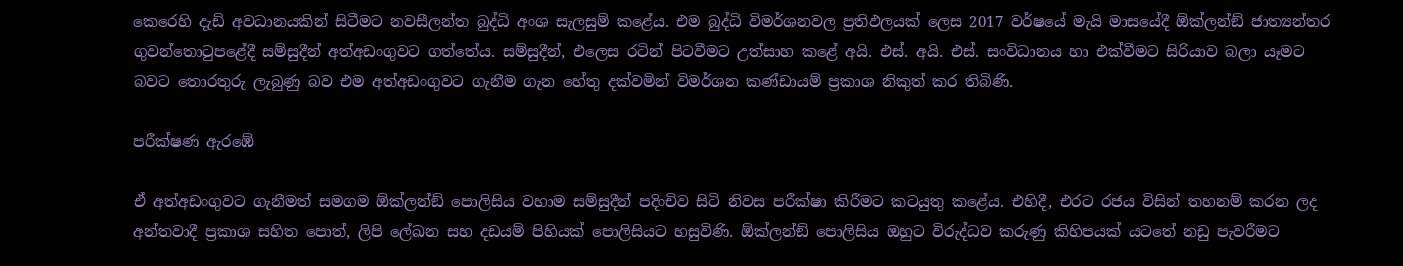කෙරෙහි දැඩි අවධානයකින් සිටීමට නවසීලන්ත බුද්ධි අංශ සැලසුම් කළේය. එම බුද්ධි විමර්ශනවල ප්‍රතිඵලයක් ලෙස 2017 වර්ෂයේ මැයි මාසයේදී ඕක්ලන්ඞ් ජාත්‍යන්තර ගුවන්තොටුපළේදී සම්සුදීන් අත්අඩංගුවට ගත්තේය. සම්සුදීන්, එලෙස රටින් පිටවීමට උත්සාහ කළේ අයි. එස්. අයි. එස්. සංවිධානය හා එක්වීමට සිරියාව බලා යෑමට බවට තොරතුරු ලැබුණු බව එම අත්අඩංගුවට ගැනීම ගැන හේතු දක්වමින් විමර්ශන කණ්ඩායම් ප්‍රකාශ නිකුත් කර තිබිණි.

පරීක්ෂණ ඇරඹේ

ඒ අත්අඩංගුවට ගැනීමත් සමගම ඕක්ලන්ඞ් පොලිසිය වහාම සම්සුදීන් පදිංචිව සිටි නිවස පරීක්ෂා කිරීමට කටයුතු කළේය. එහිදී, එරට රජය විසින් තහනම් කරන ලද අන්තවාදී ප්‍රකාශ සහිත පොත්, ලිපි ලේඛන සහ දඩයම් පිහියක් පොලිසියට හසුවිණි. ඕක්ලන්ඞ් පොලිසිය ඔහුට විරුද්ධව කරුණු කිහිපයක් යටතේ නඩු පැවරීමට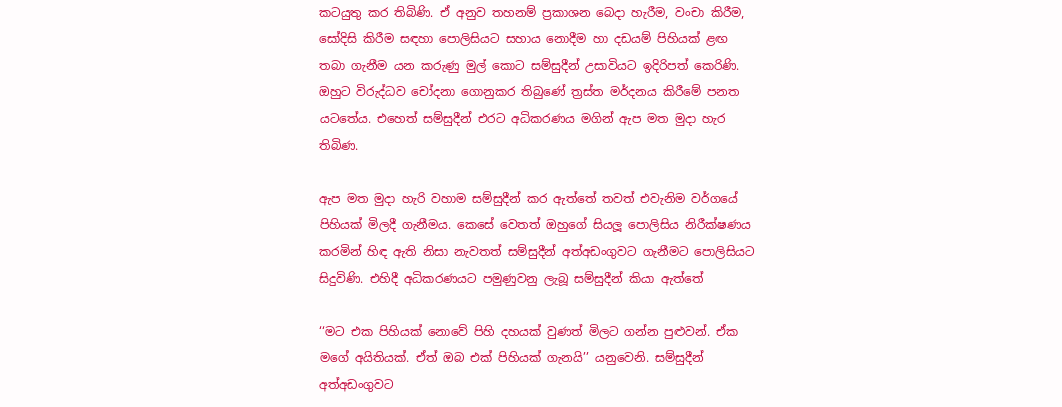කටයුතු කර තිබිණි. ඒ අනුව තහනම් ප්‍රකාශන බෙදා හැරීම, වංචා කිරීම, සෝදිසි කිරීම සඳහා පොලිසියට සහාය නොදීම හා දඩයම් පිහියක් ළඟ තබා ගැනීම යන කරුණු මුල් කොට සම්සුදීන් උසාවියට ඉදිරිපත් කෙරිණි. ඔහුට විරුද්ධව චෝදනා ගොනුකර තිබුණේ ත්‍රස්ත මර්දනය කිරීමේ පනත යටතේය. එහෙත් සම්සුදීන් එරට අධිකරණය මගින් ඇප මත මුදා හැර තිබිණ.

ඇප මත මුදා හැරි වහාම සම්සුදීන් කර ඇත්තේ තවත් එවැනිම වර්ගයේ පිහියක් මිලදී ගැනීමය. කෙසේ වෙතත් ඔහුගේ සියලූ පොලිසිය නිරීක්ෂණය කරමින් හිඳ ඇති නිසා නැවතත් සම්සුදීන් අත්අඩංගුවට ගැනීමට පොලිසියට සිදුවිණි. එහිදී අධිකරණයට පමුණුවනු ලැබූ සම්සුදීන් කියා ඇත්තේ

‘‘මට එක පිහියක් නොවේ පිහි දහයක් වුණත් මිලට ගන්න පුළුවන්. ඒක මගේ අයිතියක්. ඒත් ඔබ එක් පිහියක් ගැනයි’’ යනුවෙනි. සම්සුදීන් අත්අඩංගුවට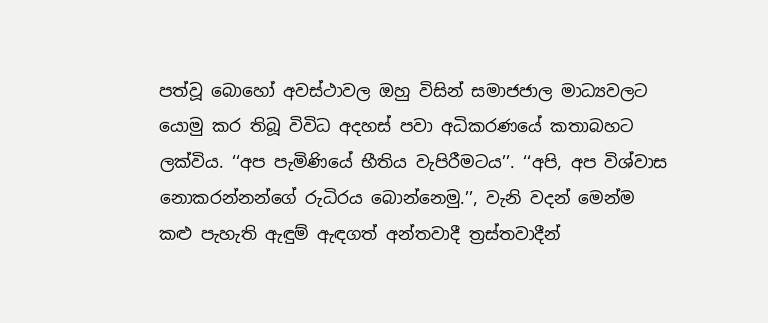පත්වූ බොහෝ අවස්ථාවල ඔහු විසින් සමාජජාල මාධ්‍යවලට යොමු කර තිබූ විවිධ අදහස් පවා අධිකරණයේ කතාබහට ලක්විය. ‘‘අප පැමිණියේ භීතිය වැපිරීමටය’’. ‘‘අපි, අප විශ්වාස නොකරන්නන්ගේ රුධිරය බොන්නෙමු.’’, වැනි වදන් මෙන්ම කළු පැහැති ඇඳුම් ඇඳගත් අන්තවාදී ත්‍රස්තවාදීන්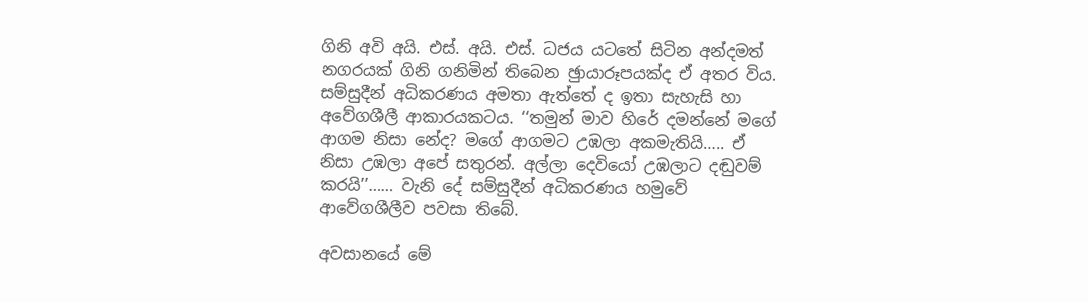ගිනි අවි අයි. එස්. අයි. එස්. ධජය යටතේ සිටින අන්දමත් නගරයක් ගිනි ගනිමින් තිබෙන ඡුායාරූපයක්ද ඒ අතර විය. සම්සුදීන් අධිකරණය අමතා ඇත්තේ ද ඉතා සැහැසි හා අවේගශීලී ආකාරයකටය. ‘‘තමුන් මාව හිරේ දමන්නේ මගේ ආගම නිසා නේද? මගේ ආගමට උඹලා අකමැතියි….. ඒ නිසා උඹලා අපේ සතුරන්. අල්ලා දෙවියෝ උඹලාට දඬුවම් කරයි’’…… වැනි දේ සම්සුදීන් අධිකරණය හමුවේ ආවේගශීලීව පවසා තිබේ.

අවසානයේ මේ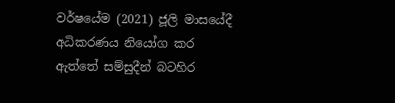වර්ෂයේම (2021) ජූලි මාසයේදී අධිකරණය නියෝග කර ඇත්තේ සම්සුදීන් බටහිර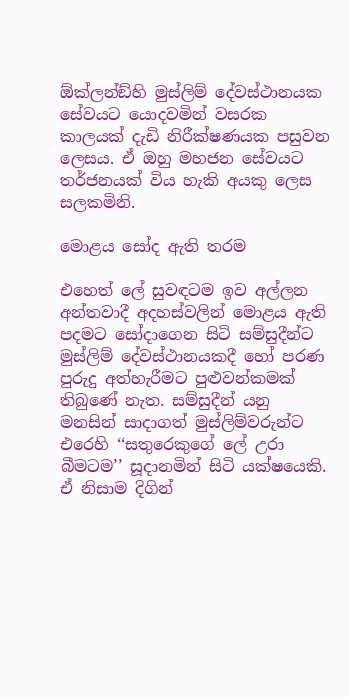ඕක්ලන්ඞ්හි මුස්ලිම් දේවස්ථානයක සේවයට යොදවමින් වසරක කාලයක් දැඩි නිරීක්ෂණයක පසුවන ලෙසය. ඒ ඔහු මහජන සේවයට තර්ජනයක් විය හැකි අයකු ලෙස සලකමිනි.

මොළය සෝද ඇති තරම

එහෙත් ලේ සුවඳටම ඉව අල්ලන අන්තවාදී අදහස්වලින් මොළය ඇති පදමට සෝදාගෙන සිටි සම්සුදීන්ට මුස්ලිම් දේවස්ථානයකදී හෝ පරණ පුරුදු අත්හැරීමට පුළුවන්කමක් තිබුණේ නැත. සම්සුදීන් යනු මනසින් සාදාගත් මුස්ලිම්වරුන්ට එරෙහි ‘‘සතුරෙකුගේ ලේ උරා බීමටම’’ සූදානමින් සිටි යක්ෂයෙකි. ඒ නිසාම දිගින්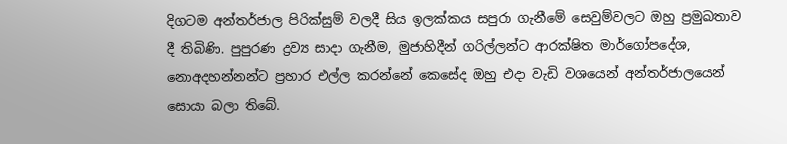දිගටම අන්තර්ජාල පිරික්සුම් වලදී සිය ඉලක්කය සපුරා ගැනීමේ සෙවුම්වලට ඔහු ප්‍රමුඛතාව දී තිබිණි. පුපුරණ ද්‍රව්‍ය සාදා ගැනීම, මුජාහිදීන් ගරිල්ලන්ට ආරක්ෂිත මාර්ගෝපදේශ, නොඅදහන්නන්ට ප්‍රහාර එල්ල කරන්නේ කෙසේද ඔහු එදා වැඩි වශයෙන් අන්තර්ජාලයෙන් සොයා බලා තිබේ.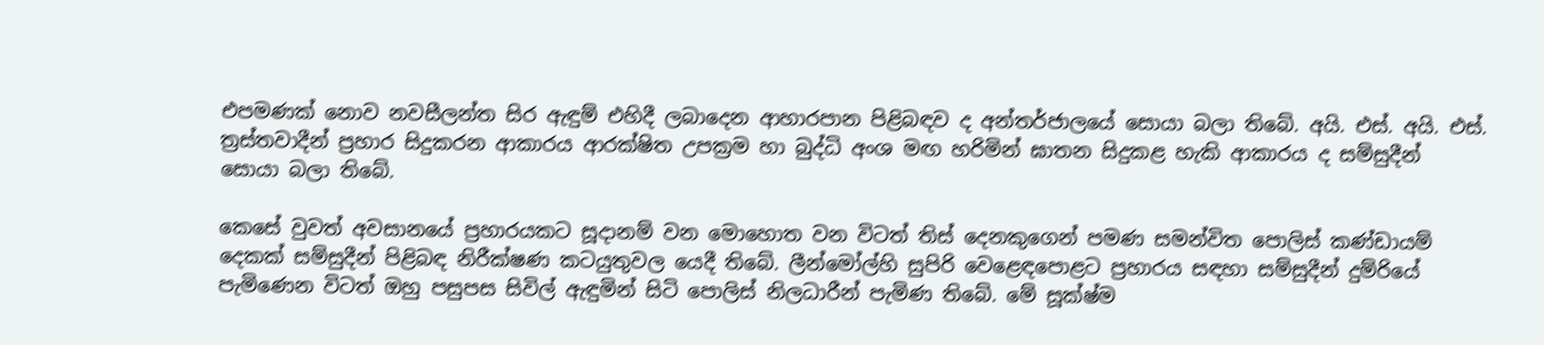එපමණක් නොව නවසීලන්ත සිර ඇඳුම් එහිදී ලබාදෙන ආහාරපාන පිළිබඳව ද අන්තර්ජාලයේ සොයා බලා තිබේ. අයි. එස්. අයි. එස්. ත්‍රස්තවාදීන් ප්‍රහාර සිදුකරන ආකාරය ආරක්ෂිත උපක්‍රම හා බුද්ධි අංශ මඟ හරිමින් ඝාතන සිදුකළ හැකි ආකාරය ද සම්සුදීන් සොයා බලා තිබේ.

කෙසේ වුවත් අවසානයේ ප්‍රහාරයකට සූදානම් වන මොහොත වන විටත් තිස් දෙනකුගෙන් පමණ සමන්විත පොලිස් කණ්ඩායම් දෙකක් සම්සුදීන් පිළිබඳ නිරීක්ෂණ කටයුතුවල යෙදී තිබේ. ලීන්මෝල්හි සුපිරි වෙළෙඳපොළට ප්‍රහාරය සඳහා සම්සුදීන් දුම්රියේ පැමිණෙන විටත් ඔහු පසුපස සිවිල් ඇඳුමින් සිටි පොලිස් නිලධාරීන් පැමිණ තිබේ. මේ සූක්ෂ්ම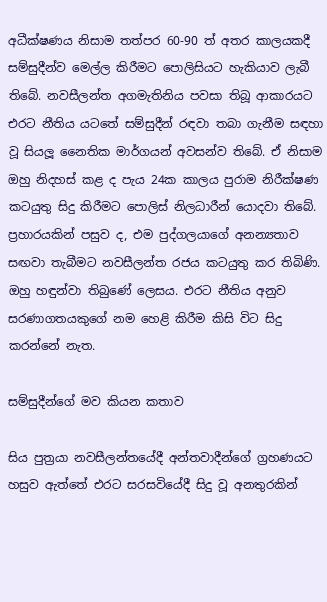අධීක්ෂණය නිසාම තත්පර 60-90 ත් අතර කාලයකදී සම්සුදීන්ව මෙල්ල කිරීමට පොලිසියට හැකියාව ලැබී තිබේ. නවසීලන්ත අගමැතිනිය පවසා තිබූ ආකාරයට එරට නීතිය යටතේ සම්සුදීන් රඳවා තබා ගැනීම සඳහා වූ සියලූ නෛතික මාර්ගයන් අවසන්ව තිබේ. ඒ නිසාම ඔහු නිදහස් කළ ද පැය 24ක කාලය පුරාම නිරීක්ෂණ කටයුතු සිදු කිරීමට පොලිස් නිලධාරීන් යොදවා තිබේ. ප්‍රහාරයකින් පසුව ද, එම පුද්ගලයාගේ අනන්‍යතාව සඟවා තැබීමට නවසීලන්ත රජය කටයුතු කර තිබිණි. ඔහු හඳුන්වා තිබුණේ ලෙසය. එරට නීතිය අනුව සරණාගතයකුගේ නම හෙළි කිරීම කිසි විට සිදු කරන්නේ නැත.

සම්සුදීන්ගේ මව කියන කතාව

සිය පුත්‍රයා නවසීලන්තයේදී අන්තවාදීන්ගේ ග්‍රහණයට හසුව ඇත්තේ එරට සරසවියේදී සිදු වූ අනතුරකින්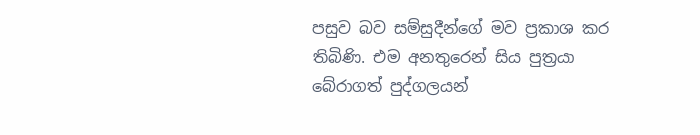පසුව බව සම්සුදීන්ගේ මව ප්‍රකාශ කර තිබිණි. එම අනතුරෙන් සිය පුත්‍රයා බේරාගත් පුද්ගලයන්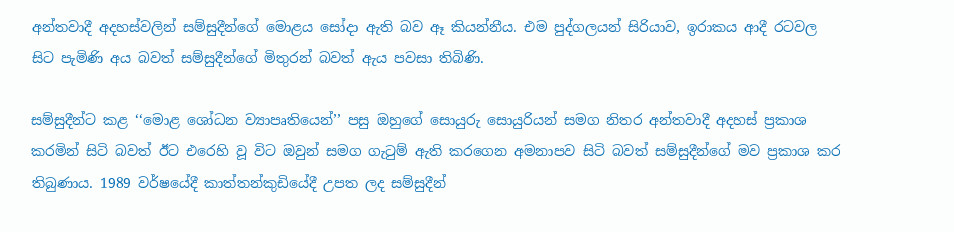අන්තවාදී අදහස්වලින් සම්සුදීන්ගේ මොළය සෝදා ඇති බව ඈ කියන්නීය. එම පුද්ගලයන් සිරියාව, ඉරාකය ආදී රටවල සිට පැමිණි අය බවත් සම්සුදීන්ගේ මිතුරන් බවත් ඇය පවසා තිබිණි.

සම්සුදීන්ට කළ ‘‘මොළ ශෝධන ව්‍යාපෘතියෙන්’’ පසු ඔහුගේ සොයුරු සොයුරියන් සමග නිතර අන්තවාදී අදහස් ප්‍රකාශ කරමින් සිටි බවත් ඊට එරෙහි වූ විට ඔවුන් සමග ගැටුම් ඇති කරගෙන අමනාපව සිටි බවත් සම්සුදීන්ගේ මව ප්‍රකාශ කර තිබුණාය. 1989 වර්ෂයේදී කාත්තන්කුඩියේදී උපත ලද සම්සුදීන්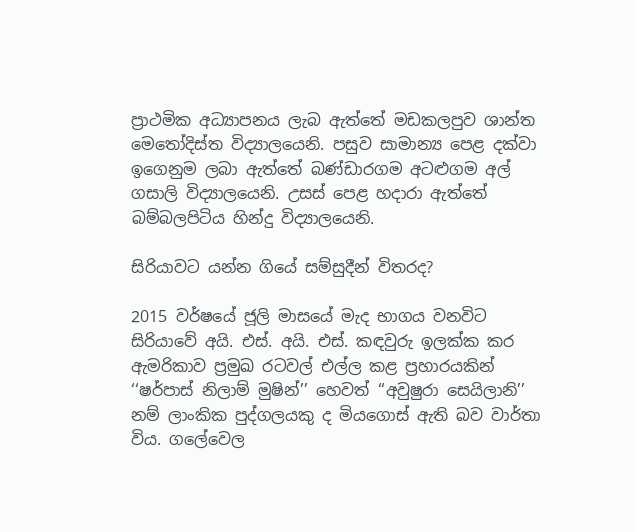ප්‍රාථමික අධ්‍යාපනය ලැබ ඇත්තේ මඩකලපුව ශාන්ත මෙතෝදිස්ත විද්‍යාලයෙනි. පසුව සාමාන්‍ය පෙළ දක්වා ඉගෙනුම ලබා ඇත්තේ බණ්ඩාරගම අටළුගම අල් ගසාලි විද්‍යාලයෙනි. උසස් පෙළ හදාරා ඇත්තේ බම්බලපිටිය හින්දු විද්‍යාලයෙනි.

සිරියාවට යන්න ගියේ සම්සුදීන් විතරද?

2015 වර්ෂයේ ජූලි මාසයේ මැද භාගය වනවිට සිරියාවේ අයි. එස්. අයි. එස්. කඳවුරු ඉලක්ක කර ඇමරිකාව ප්‍රමුඛ රටවල් එල්ල කළ ප්‍රහාරයකින් ‘‘ෂර්පාස් නිලාම් මුෂින්’’ හෙවත් ‘‘අවුෂුරා සෙයිලානි’’ නම් ලාංකික පුද්ගලයකු ද මියගොස් ඇති බව වාර්තා විය. ගලේවෙල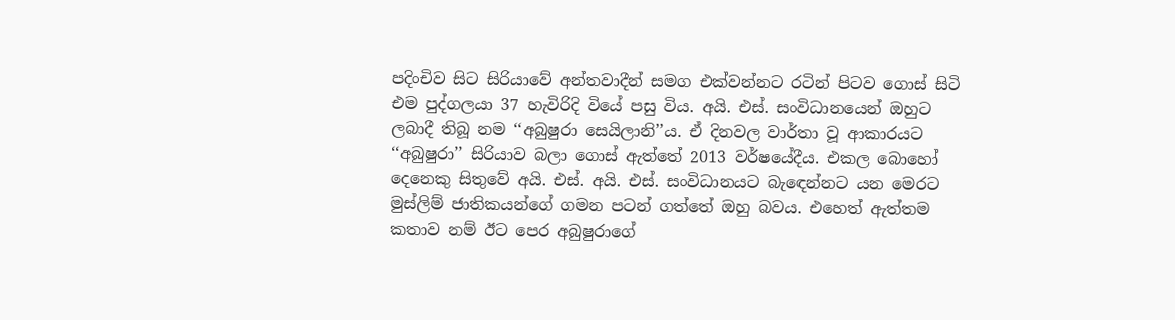පදිංචිව සිට සිරියාවේ අන්තවාදීන් සමග එක්වන්නට රටින් පිටව ගොස් සිටි එම පුද්ගලයා 37 හැවිරිදි වියේ පසු විය. අයි. එස්. සංවිධානයෙන් ඔහුට ලබාදී තිබූ නම ‘‘අබුෂුරා සෙයිලානි’’ය. ඒ දිනවල වාර්තා වූ ආකාරයට ‘‘අබුෂුරා’’ සිරියාව බලා ගොස් ඇත්තේ 2013 වර්ෂයේදීය. එකල බොහෝ දෙනෙකු සිතුවේ අයි. එස්. අයි. එස්. සංවිධානයට බැඳෙන්නට යන මෙරට මුස්ලිම් ජාතිකයන්ගේ ගමන පටන් ගත්තේ ඔහු බවය. එහෙත් ඇත්තම කතාව නම් ඊට පෙර අබුෂුරාගේ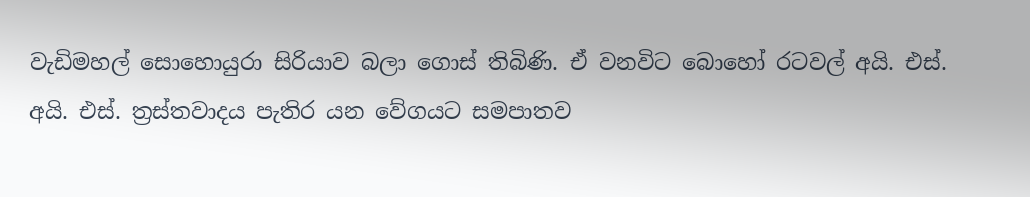වැඩිමහල් සොහොයුරා සිරියාව බලා ගොස් තිබිණි. ඒ වනවිට බොහෝ රටවල් අයි. එස්. අයි. එස්. ත්‍රස්තවාදය පැතිර යන වේගයට සමපාතව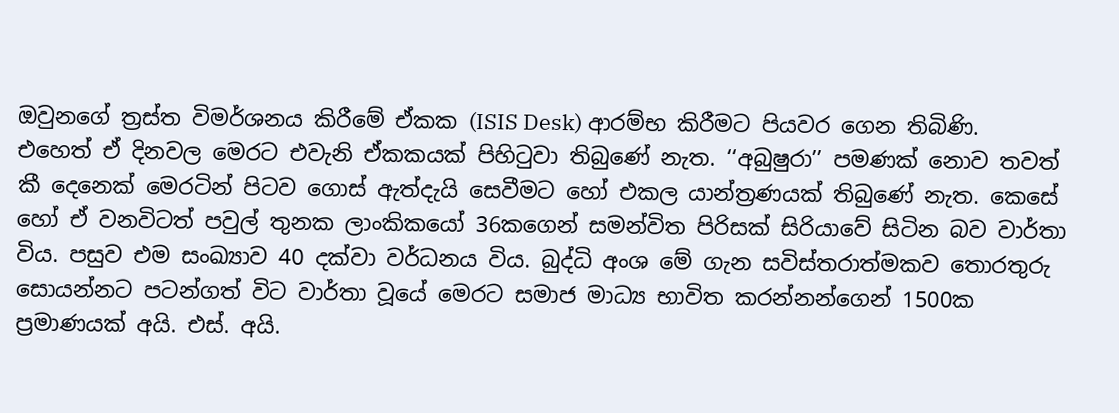ඔවුනගේ ත්‍රස්ත විමර්ශනය කිරීමේ ඒකක (ISIS Desk) ආරම්භ කිරීමට පියවර ගෙන තිබිණි. එහෙත් ඒ දිනවල මෙරට එවැනි ඒකකයක් පිහිටුවා තිබුණේ නැත. ‘‘අබුෂුරා’’ පමණක් නොව තවත් කී දෙනෙක් මෙරටින් පිටව ගොස් ඇත්දැයි සෙවීමට හෝ එකල යාන්ත්‍රණයක් තිබුණේ නැත. කෙසේ හෝ ඒ වනවිටත් පවුල් තුනක ලාංකිකයෝ 36කගෙන් සමන්විත පිරිසක් සිරියාවේ සිටින බව වාර්තා විය. පසුව එම සංඛ්‍යාව 40 දක්වා වර්ධනය විය. බුද්ධි අංශ මේ ගැන සවිස්තරාත්මකව තොරතුරු සොයන්නට පටන්ගත් විට වාර්තා වූයේ මෙරට සමාජ මාධ්‍ය භාවිත කරන්නන්ගෙන් 1500ක ප්‍රමාණයක් අයි. එස්. අයි.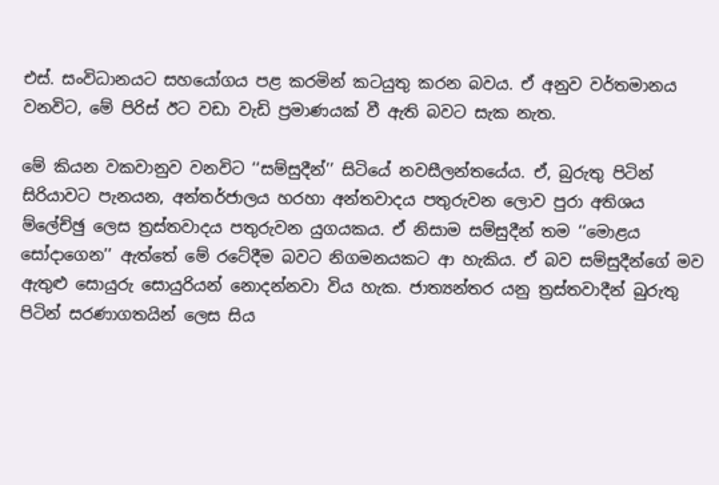එස්. සංවිධානයට සහයෝගය පළ කරමින් කටයුතු කරන බවය. ඒ අනුව වර්තමානය වනවිට, මේ පිරිස් ඊට වඩා වැඩි ප්‍රමාණයක් වී ඇති බවට සැක නැත.

මේ කියන වකවානුව වනවිට ‘‘සම්සුදීන්’’ සිටියේ නවසීලන්තයේය. ඒ, බුරුතු පිටින් සිරියාවට පැනයන, අන්තර්ජාලය හරහා අන්තවාදය පතුරුවන ලොව පුරා අතිශය ම්ලේච්ඡු ලෙස ත්‍රස්තවාදය පතුරුවන යුගයකය. ඒ නිසාම සම්සුදීන් තම ‘‘මොළය සෝදාගෙන’’ ඇත්තේ මේ රටේදීම බවට නිගමනයකට ආ හැකිය. ඒ බව සම්සුදීන්ගේ මව ඇතුළු සොයුරු සොයුරියන් නොදන්නවා විය හැක. ජාත්‍යන්තර යනු ත්‍රස්තවාදීන් බුරුතු පිටින් සරණාගතයින් ලෙස සිය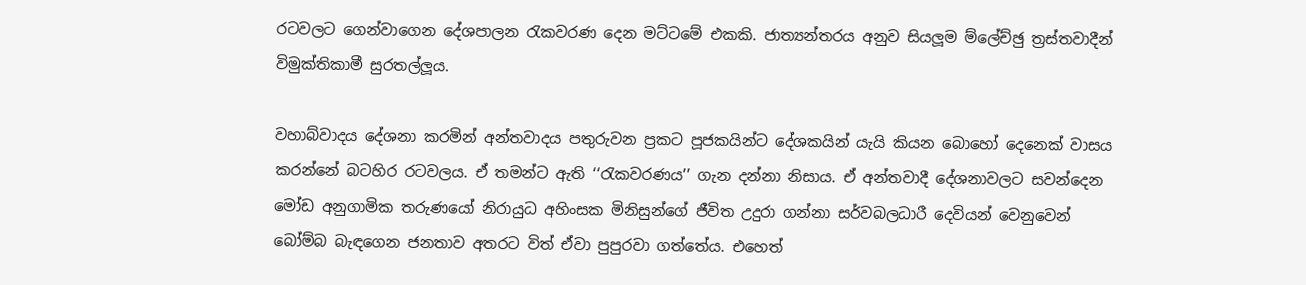රටවලට ගෙන්වාගෙන දේශපාලන රැකවරණ දෙන මට්ටමේ එකකි. ජාත්‍යන්තරය අනුව සියලූම ම්ලේච්ඡු ත්‍රස්තවාදීන් විමුක්තිකාමී සුරතල්ලූය.

වහාබ්වාදය දේශනා කරමින් අන්තවාදය පතුරුවන ප්‍රකට පූජකයින්ට දේශකයින් යැයි කියන බොහෝ දෙනෙක් වාසය කරන්නේ බටහිර රටවලය. ඒ තමන්ට ඇති ‘‘රැකවරණය’’ ගැන දන්නා නිසාය. ඒ අන්තවාදී දේශනාවලට සවන්දෙන මෝඩ අනුගාමික තරුණයෝ නිරායුධ අහිංසක මිනිසුන්ගේ ජීවිත උදුරා ගන්නා සර්වබලධාරී දෙවියන් වෙනුවෙන් බෝම්බ බැඳගෙන ජනතාව අතරට විත් ඒවා පුපුරවා ගත්තේය. එහෙත්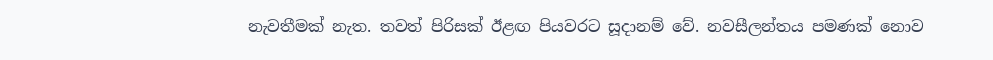නැවතීමක් නැත. තවත් පිරිසක් ඊළඟ පියවරට සූදානම් වේ. නවසීලන්තය පමණක් නොව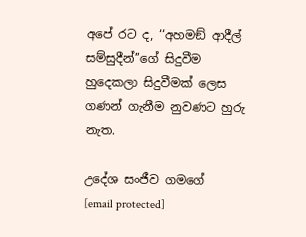අපේ රට ද, ‘‘අහමඞ් ආදීල් සම්සුදීන්’’ගේ සිදුවීම හුදෙකලා සිදුවීමක් ලෙස ගණන් ගැනීම නුවණට හුරු නැත.

උදේශ සංජීව ගමගේ
[email protected]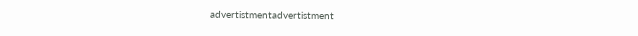advertistmentadvertistment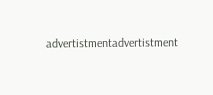advertistmentadvertistment